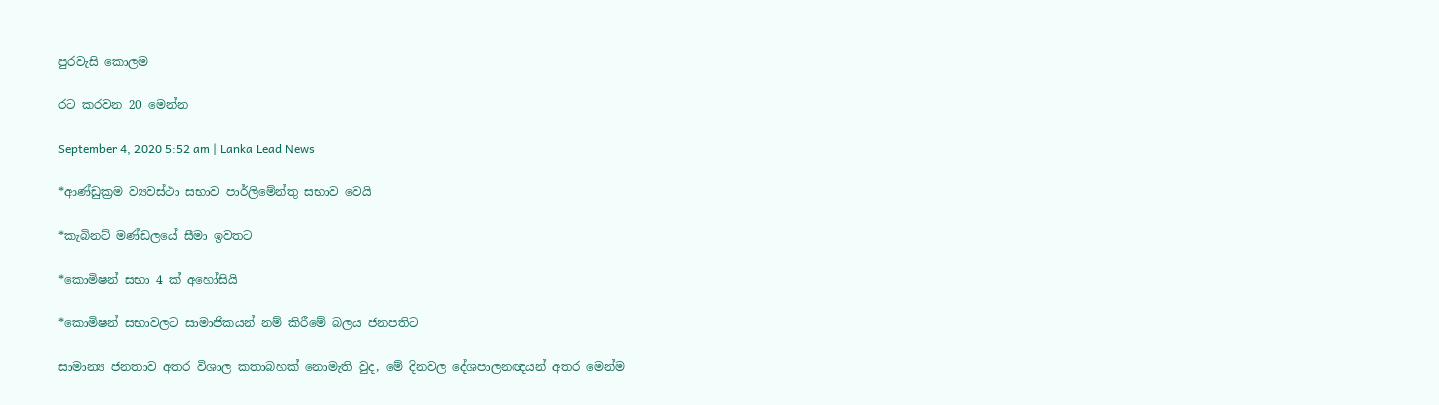පුරවැසි කොලම

රට කරවන 20 මෙන්න

September 4, 2020 5:52 am | Lanka Lead News

*ආණ්ඩුක්‍රම ව්‍යවස්ථා සභාව පාර්ලිමේන්තු සභාව වෙයි

*කැබිනට් මණ්ඩලයේ සීමා ඉවතට

*කොමිෂන් සභා 4 ක් අහෝසියි

*කොමිෂන් සභාවලට සාමාජිකයන් නම් කිරීමේ බලය ජනපතිට

සාමාන්‍ය ජනතාව අතර විශාල කතාබහක් නොමැති වුද, මේ දිනවල දේශපාලනඥයන් අතර මෙන්ම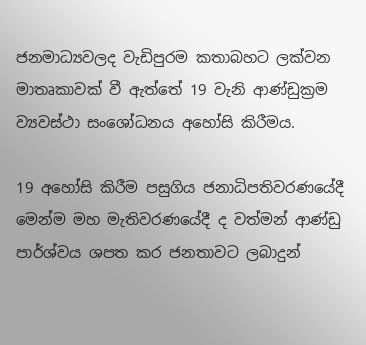ජනමාධ්‍යවලද වැඩිපුරම කතාබහට ලක්වන මාතෘකාවක් වී ඇත්තේ 19 වැනි ආණ්ඩුක්‍රම ව්‍යවස්ථා සංශෝධනය අහෝසි කිරීමය.

19 අහෝසි කිරීම පසුගිය ජනාධිපතිවරණයේදී මෙන්ම මහ මැතිවරණයේදී ද වත්මන් ආණ්ඩු පාර්ශ්වය ශපත කර ජනතාවට ලබාදුන්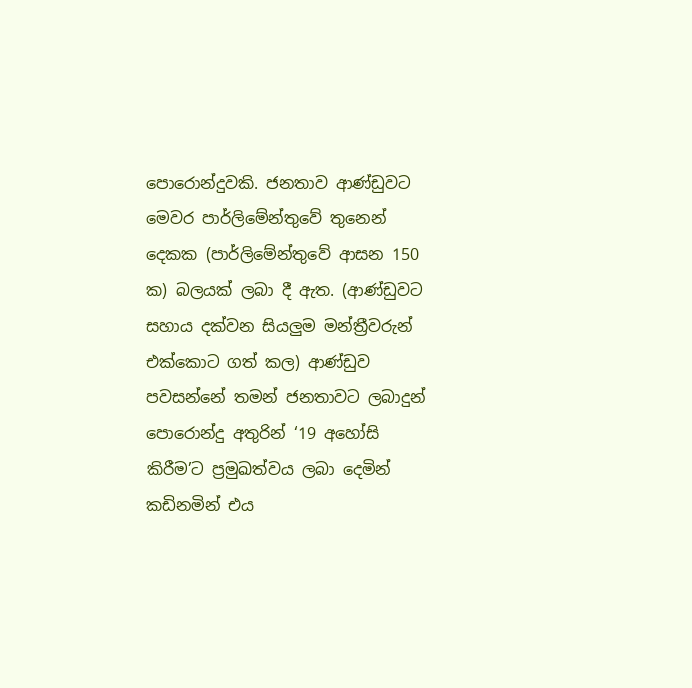පොරොන්දුවකි. ජනතාව ආණ්ඩුවට මෙවර පාර්ලිමේන්තුවේ තුනෙන් දෙකක (පාර්ලිමේන්තුවේ ආසන 150 ක) බලයක් ලබා දී ඇත. (ආණ්ඩුවට සහාය දක්වන සියලුම මන්ත්‍රීවරුන් එක්කොට ගත් කල) ආණ්ඩුව පවසන්නේ තමන් ජනතාවට ලබාදුන් පොරොන්දු අතුරින් ‘19 අහෝසි කිරීම’ට ප්‍රමුඛත්වය ලබා දෙමින් කඩිනමින් එය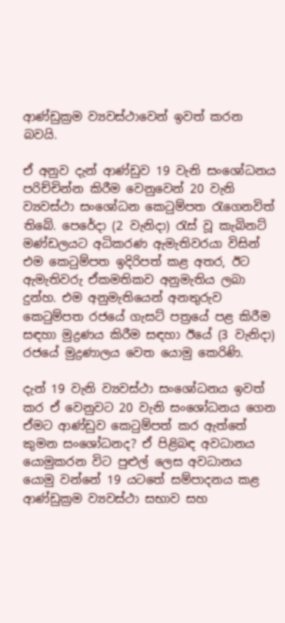ආණ්ඩුක්‍රම ව්‍යවස්ථාවෙන් ඉවත් කරන බවයි.

ඒ අනුව දැන් ආණ්ඩුව 19 වැනි සංශෝධනය පරිච්චින්න කිරීම වෙනුවෙන් 20 වැනි ව්‍යවස්ථා සංශෝධන කෙටුම්පත රැගෙනවිත් තිබේ. පෙරේදා (2 වැනිදා) රැස් වූ කැබිනට් මණ්ඩලයට අධිකරණ ඇමැතිවරයා විසින් එම කෙටුම්පත ඉදිරිපත් කළ අතර, ඊට ඇමැතිවරු ඒකමතිකව අනුමැතිය ලබා දුන්හ. එම අනුමැතියෙන් අනතුරුව කෙටුම්පත රජයේ ගැසට් පත්‍රයේ පළ කිරීම සඳහා මුද්‍රණය කිරීම සඳහා ඊයේ (3 වැනිදා) රජයේ මුද්‍රණාලය වෙත යොමු කෙරිණි.

දැන් 19 වැනි ව්‍යවස්ථා සංශෝධනය ඉවත් කර ඒ වෙනුවට 20 වැනි සංශෝධනය ගෙන ඒමට ආණ්ඩුව කෙටුම්පත් කර ඇත්තේ කුමන සංශෝධනද? ඒ පිළිබඳ අවධානය යොමුකරන විට පුළුල් ලෙස අවධානය යොමු වන්නේ 19 යටතේ සම්පාදනය කළ ආණ්ඩුක්‍රම ව්‍යවස්ථා සභාව සහ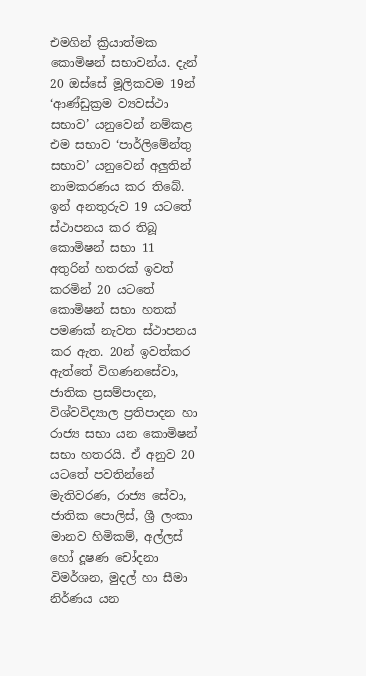එමගින් ක්‍රියාත්මක කොමිෂන් සභාවන්ය. දැන් 20 ඔස්සේ මූලිකවම 19න් ‘ආණ්ඩුක්‍රම ව්‍යවස්ථා සභාව’ යනුවෙන් නම්කළ එම සභාව ‘පාර්ලිමේන්තු සභාව’ යනුවෙන් අලුතින් නාමකරණය කර තිබේ. ඉන් අනතුරුව 19 යටතේ ස්ථාපනය කර තිබූ කොමිෂන් සභා 11 අතුරින් හතරක් ඉවත් කරමින් 20 යටතේ කොමිෂන් සභා හතක් පමණක් නැවත ස්ථාපනය කර ඇත. 20න් ඉවත්කර ඇත්තේ විගණනසේවා, ජාතික ප්‍රසම්පාදන, විශ්වවිද්‍යාල ප්‍රතිපාදන හා රාජ්‍ය සභා යන කොමිෂන් සභා හතරයි. ඒ අනුව 20 යටතේ පවතින්නේ මැතිවරණ, රාජ්‍ය සේවා, ජාතික පොලිස්, ශ්‍රී ලංකා මානව හිමිකම්, අල්ලස් හෝ දූෂණ චෝදනා විමර්ශන, මුදල් හා සීමා නිර්ණය යන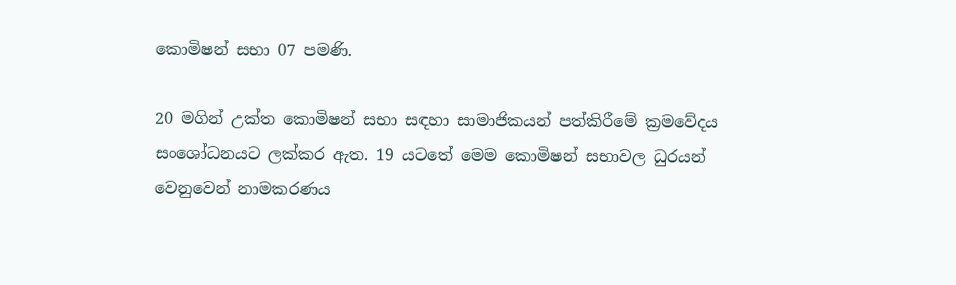කොමිෂන් සභා 07 පමණි.

20 මගින් උක්ත කොමිෂන් සභා සඳහා සාමාජිකයන් පත්කිරීමේ ක්‍රමවේදය සංශෝධනයට ලක්කර ඇත. 19 යටතේ මෙම කොමිෂන් සභාවල ධුරයන් වෙනුවෙන් නාමකරණය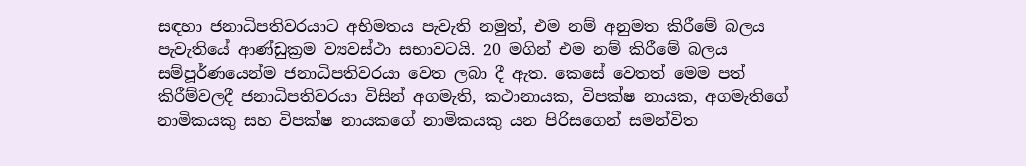සඳහා ජනාධිපතිවරයාට අභිමතය පැවැති නමුත්, එම නම් අනුමත කිරීමේ බලය පැවැතියේ ආණ්ඩුක්‍රම ව්‍යවස්ථා සභාවටයි. 20 මගින් එම නම් කිරීමේ බලය සම්පූර්ණයෙන්ම ජනාධිපතිවරයා වෙත ලබා දී ඇත. කෙසේ වෙතත් මෙම පත් කිරීම්වලදී ජනාධිපතිවරයා විසින් අගමැති, කථානායක, විපක්ෂ නායක, අගමැතිගේ නාමිකයකු සහ විපක්ෂ නායකගේ නාමිකයකු යන පිරිසගෙන් සමන්විත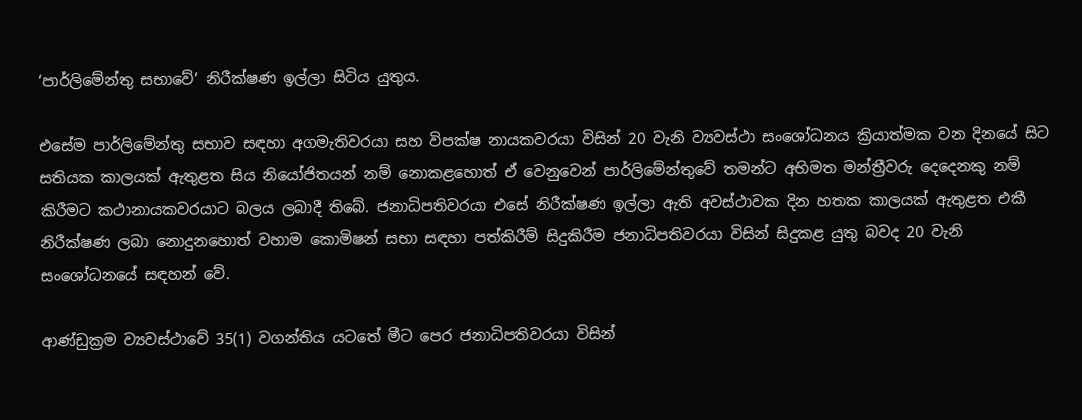‘පාර්ලිමේන්තු සභාවේ’ නිරීක්ෂණ ඉල්ලා සිටිය යුතුය.

එසේම පාර්ලිමේන්තු සභාව සඳහා අගමැතිවරයා සහ විපක්ෂ නායකවරයා විසින් 20 වැනි ව්‍යවස්ථා සංශෝධනය ක්‍රියාත්මක වන දිනයේ සිට සතියක කාලයක් ඇතුළත සිය නියෝජිතයන් නම් නොකළහොත් ඒ වෙනුවෙන් පාර්ලිමේන්තුවේ තමන්ට අභිමත මන්ත්‍රීවරු දෙදෙනකු නම් කිරීමට කථානායකවරයාට බලය ලබාදී තිබේ. ජනාධිපතිවරයා එසේ නිරීක්ෂණ ඉල්ලා ඇති අවස්ථාවක දින හතක කාලයක් ඇතුළත එකී නිරීක්ෂණ ලබා නොදුනහොත් වහාම කොමිෂන් සභා සඳහා පත්කිරීම් සිදුකිරීම ජනාධිපතිවරයා විසින් සිදුකළ යුතු බවද 20 වැනි සංශෝධනයේ සඳහන් වේ.

ආණ්ඩුක්‍රම ව්‍යවස්ථාවේ 35(1) වගන්තිය යටතේ මීට පෙර ජනාධිපතිවරයා විසින්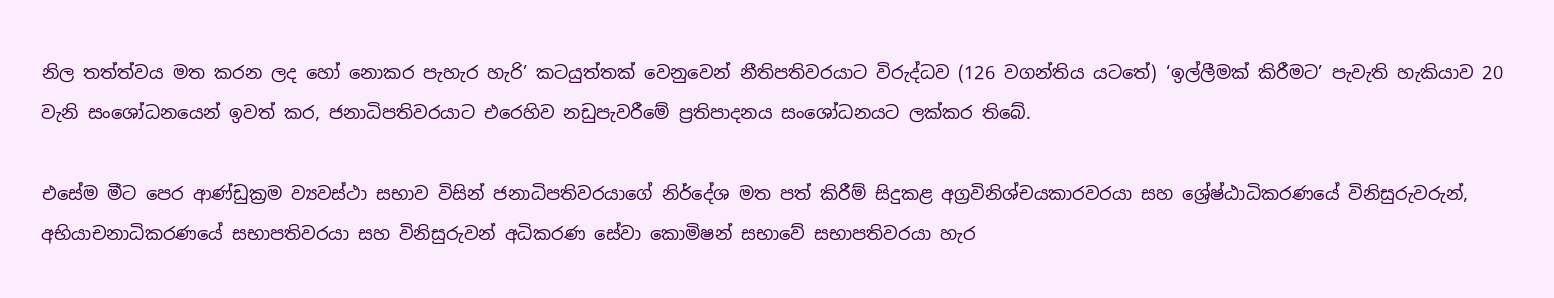නිල තත්ත්වය මත කරන ලද හෝ නොකර පැහැර හැරි’ කටයුත්තක් වෙනුවෙන් නීතිපතිවරයාට විරුද්ධව (126 වගන්තිය යටතේ) ‘ඉල්ලීමක් කිරීමට’ පැවැති හැකියාව 20 වැනි සංශෝධනයෙන් ඉවත් කර, ජනාධිපතිවරයාට එරෙහිව නඩුපැවරීමේ ප්‍රතිපාදනය සංශෝධනයට ලක්කර තිබේ.

එසේම මීට පෙර ආණ්ඩුක්‍රම ව්‍යවස්ථා සභාව විසින් ජනාධිපතිවරයාගේ නිර්දේශ මත පත් කිරීම් සිදුකළ අග්‍රවිනිශ්චයකාරවරයා සහ ශ්‍රේෂ්ඨාධිකරණයේ විනිසුරුවරුන්, අභියාචනාධිකරණයේ සභාපතිවරයා සහ විනිසුරුවන් අධිකරණ සේවා කොමිෂන් සභාවේ සභාපතිවරයා හැර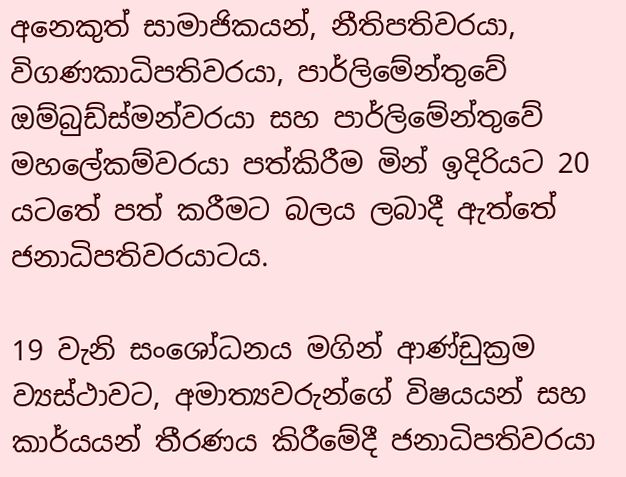අනෙකුත් සාමාජිකයන්, නීතිපතිවරයා, විගණකාධිපතිවරයා, පාර්ලිමේන්තුවේ ඔම්බුඩ්ස්මන්වරයා සහ පාර්ලිමේන්තුවේ මහලේකම්වරයා පත්කිරීම මින් ඉදිරියට 20 යටතේ පත් කරීමට බලය ලබාදී ඇත්තේ ජනාධිපතිවරයාටය.

19 වැනි සංශෝධනය මගින් ආණ්ඩුක්‍රම ව්‍යස්ථාවට, අමාත්‍යවරුන්ගේ විෂයයන් සහ කාර්යයන් තීරණය කිරීමේදී ජනාධිපතිවරයා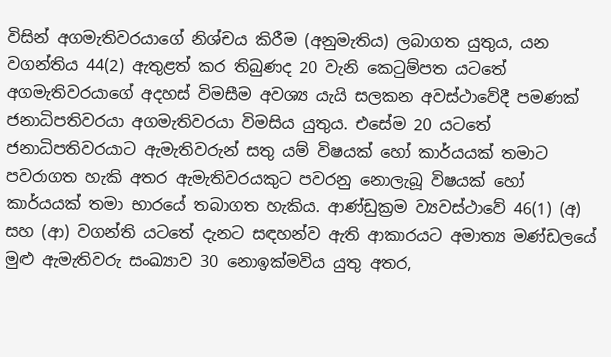විසින් අගමැතිවරයාගේ නිශ්චය කිරීම (අනුමැතිය) ලබාගත යුතුය, යන වගන්තිය 44(2) ඇතුළත් කර තිබුණද 20 වැනි කෙටුම්පත යටතේ අගමැතිවරයාගේ අදහස් විමසීම අවශ්‍ය යැයි සලකන අවස්ථාවේදී පමණක් ජනාධිපතිවරයා අගමැතිවරයා විමසිය යුතුය. එසේම 20 යටතේ ජනාධිපතිවරයාට ඇමැතිවරුන් සතු යම් විෂයක් හෝ කාර්යයක් තමාට පවරාගත හැකි අතර ඇමැතිවරයකුට පවරනු නොලැබූ විෂයක් හෝ කාර්යයක් තමා භාරයේ තබාගත හැකිය. ආණ්ඩුක්‍රම ව්‍යවස්ථාවේ 46(1) (අ) සහ (ආ) වගන්ති යටතේ දැනට සඳහන්ව ඇති ආකාරයට අමාත්‍ය මණ්ඩලයේ මුළු ඇමැතිවරු සංඛ්‍යාව 30 නොඉක්මවිය යුතු අතර,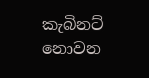කැබිනට් නොවන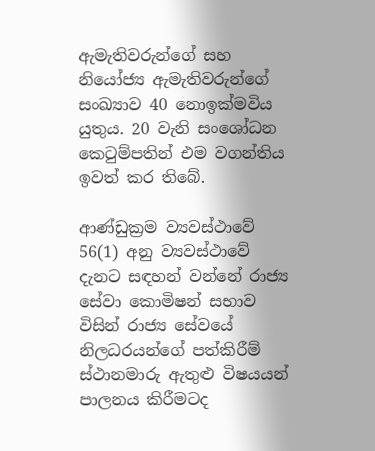ඇමැතිවරුන්ගේ සහ නියෝජ්‍ය ඇමැතිවරුන්ගේ සංඛ්‍යාව 40 නොඉක්මවිය යුතුය. 20 වැනි සංශෝධන කෙටුම්පතින් එම වගන්තිය ඉවත් කර තිබේ.

ආණ්ඩුක්‍රම ව්‍යවස්ථාවේ 56(1) අනු ව්‍යවස්ථාවේ දැනට සඳහන් වන්නේ රාජ්‍ය සේවා කොමිෂන් සභාව විසින් රාජ්‍ය සේවයේ නිලධරයන්ගේ පත්කිරීම් ස්ථානමාරු ඇතුළු විෂයයන් පාලනය කිරීමටද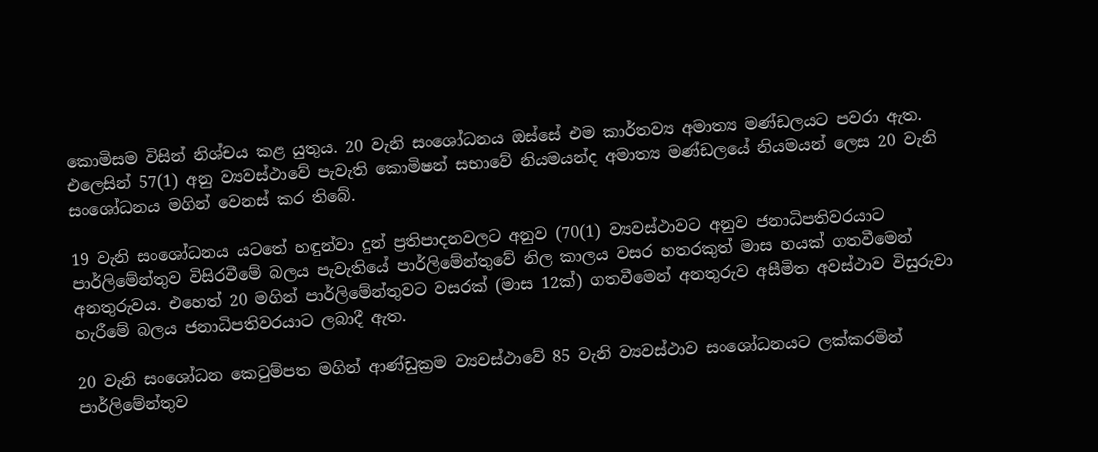කොමිසම විසින් නිශ්චය කළ යුතුය. 20 වැනි සංශෝධනය ඔස්සේ එම කාර්තව්‍ය අමාත්‍ය මණ්ඩලයට පවරා ඇත. එලෙසින් 57(1) අනු ව්‍යවස්ථාවේ පැවැති කොමිෂන් සභාවේ නියමයන්ද අමාත්‍ය මණ්ඩලයේ නියමයන් ලෙස 20 වැනි සංශෝධනය මගින් වෙනස් කර තිබේ.

19 වැනි සංශෝධනය යටතේ හඳුන්වා දුන් ප්‍රතිපාදනවලට අනුව (70(1) ව්‍යවස්ථාවට අනුව ජනාධිපතිවරයාට පාර්ලිමේන්තුව විසිරවීමේ බලය පැවැතියේ පාර්ලිමේන්තුවේ නිල කාලය වසර හතරකුත් මාස හයක් ගතවී‍මෙන් අනතුරුවය. එහෙත් 20 මගින් පාර්ලිමේන්තුවට වසරක් (මාස 12ක්) ගතවීමෙන් අනතුරුව අසීමිත අවස්ථාව විසුරුවා හැරීමේ බලය ජනාධිපතිවරයාට ලබාදී ඇත.

20 වැනි සංශෝධන කෙටුම්පත මගින් ආණ්ඩුක්‍රම ව්‍යවස්ථාවේ 85 වැනි ව්‍යවස්ථාව සංශෝධනයට ලක්කරමින් පාර්ලිමේන්තුව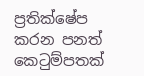ප්‍රතික්ෂේප කරන පනත් කෙටුම්පතක්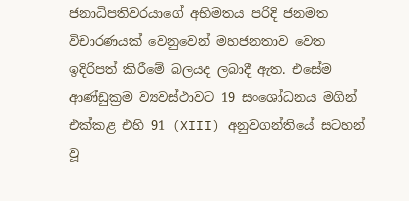ජනාධිපතිවරයාගේ අභිමතය පරිදි ජනමත විචාරණයක් වෙනුවෙන් මහජනතාව වෙත ඉදිරිපත් කිරීමේ බලයද ලබාදී ඇත. එසේම ආණ්ඩුක්‍රම ව්‍යවස්ථාවට 19 සංශෝධනය මගින් එක්කළ එහි 91 (XIII) අනුවගන්තියේ සටහන් වූ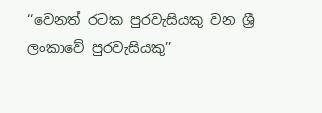‘‘වෙනත් රටක පුරවැසියකු වන ශ්‍රී ලංකාවේ පුරවැසියකු’’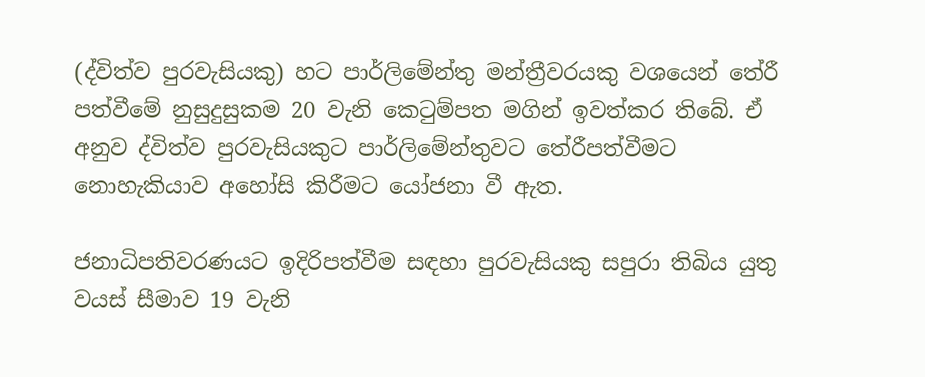(ද්විත්ව පුරවැසියකු) හට පාර්ලිමේන්තු මන්ත්‍රීවරයකු වශයෙන් තේරී පත්වීමේ නුසුදුසුකම 20 වැනි කෙටුම්පත මගින් ඉවත්කර තිබේ. ඒ අනුව ද්විත්ව පුරවැසියකුට පාර්ලිමේන්තුවට තේරීපත්වීමට නොහැකියාව අහෝසි කිරීමට යෝජනා වී ඇත.

ජනාධිපතිවරණයට ඉදිරිපත්වීම සඳහා පුරවැසියකු සපුරා තිබිය යුතු වයස් සීමාව 19 වැනි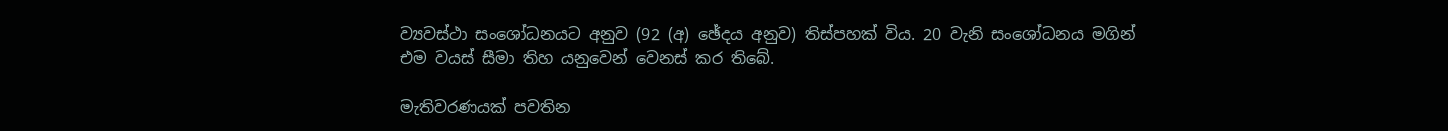ව්‍යවස්ථා සංශෝධනයට අනුව (92 (අ) ඡේදය අනුව) තිස්පහක් විය. 20 වැනි සංශෝධනය මගින් එම වයස් සීමා තිහ යනුවෙන් වෙනස් කර තිබේ.

මැතිවරණයක් පවතින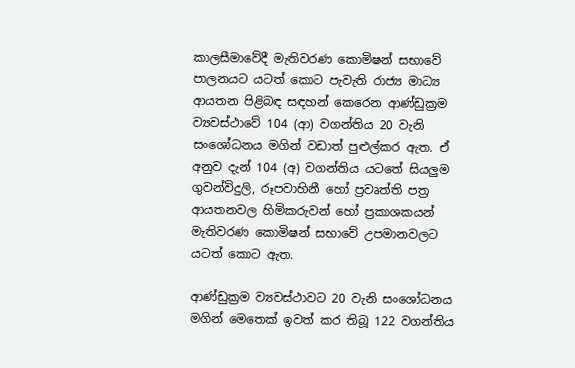කාලසීමාවේදී මැතිවරණ කොමිෂන් සභාවේ පාලනයට යටත් කොට පැවැති රාජ්‍ය මාධ්‍ය ආයතන පිළිබඳ සඳහන් කෙරෙන ආණ්ඩුක්‍රම ව්‍යවස්ථාවේ 104 (ආ) වගන්තිය 20 වැනි සංශෝධනය මගින් වඩාත් පුළුල්කර ඇත. ඒ අනුව දැන් 104 (අ) වගන්තිය යටතේ සියලුම ගුවන්විදුලි, රූපවාහිනී හෝ ප්‍රවෘත්ති පත්‍ර ආයතනවල හිමිකරුවන් හෝ ප්‍රකාශකයන් මැතිවරණ කොමිෂන් සභාවේ උපමානවලට යටත් කොට ඇත.

ආණ්ඩුක්‍රම ව්‍යවස්ථාවට 20 වැනි සංශෝධනය මගින් මෙතෙක් ඉවත් කර තිබූ 122 වගන්තිය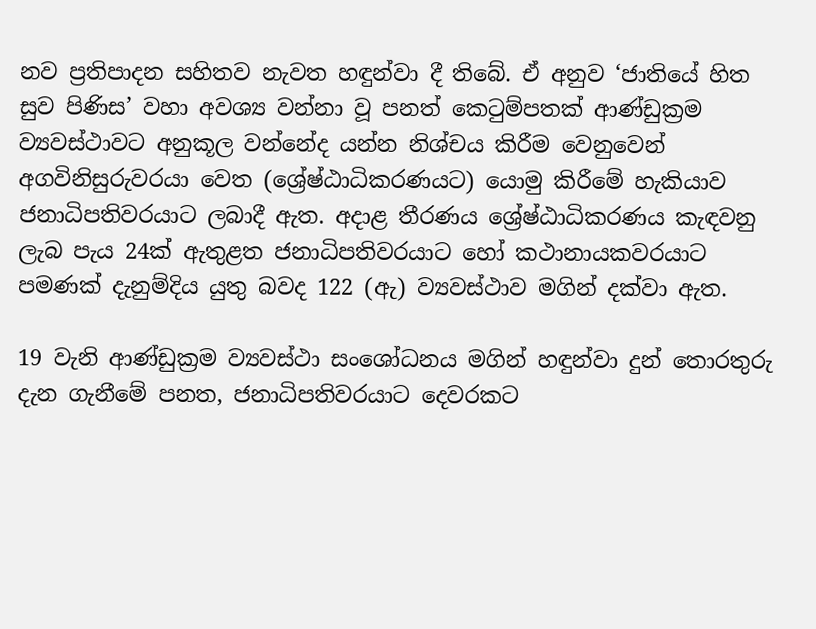නව ප්‍රතිපාදන සහිතව නැවත හඳුන්වා දී තිබේ. ඒ අනුව ‘ජාතියේ හිත සුව පිණිස’ වහා අවශ්‍ය වන්නා වූ පනත් කෙටුම්පතක් ආණ්ඩුක්‍රම ව්‍යවස්ථාවට අනුකූල වන්නේද යන්න නිශ්චය කිරීම වෙනුවෙන් අගවිනිසුරුවරයා වෙත ‍(ශ්‍රේෂ්ඨාධිකරණයට) යොමු කිරීමේ හැකියාව ජනාධිපතිවරයාට ලබාදී ඇත. අදාළ තීරණය ශ්‍රේෂ්ඨාධිකරණය කැඳවනු ලැබ පැය 24ක් ඇතුළත ජනාධිපතිවරයාට හෝ කථානායකවරයාට පමණක් දැනුම්දිය යුතු බවද 122 (ඇ) ව්‍යවස්ථාව මගින් දක්වා ඇත.

19 වැනි ආණ්ඩුක්‍රම ව්‍යවස්ථා සංශෝධනය මගින් හඳුන්වා දුන් තොරතුරු දැන ගැනීමේ පනත, ජනාධිපතිවරයාට දෙවරකට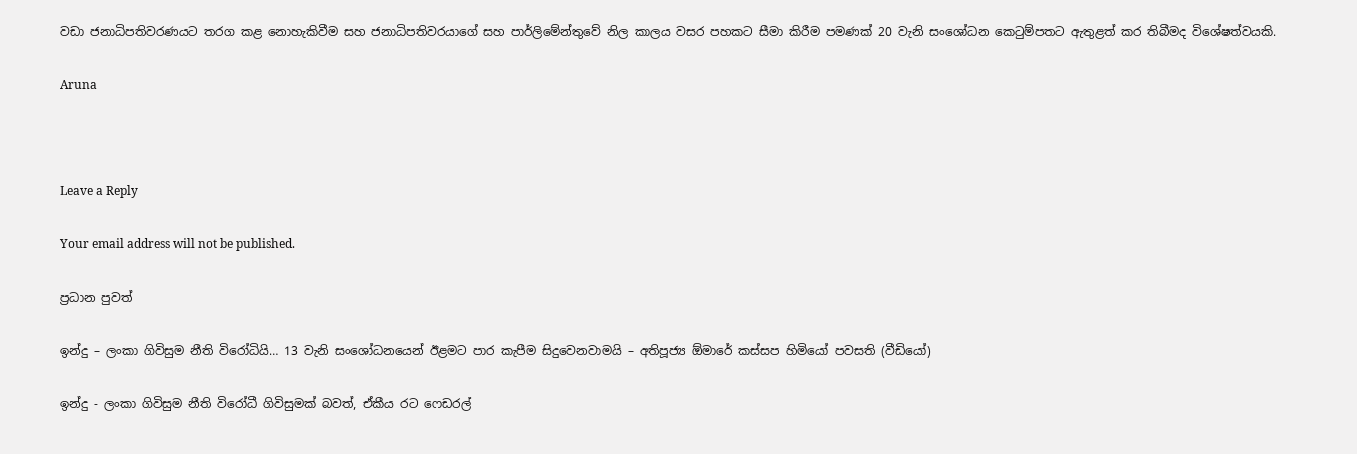වඩා ජනාධිපතිවරණයට තරග කළ නොහැකිවීම සහ ජනාධිපතිවරයාගේ සහ පාර්ලිමේන්තුවේ නිල කාලය වසර පහකට සීමා කිරීම පමණක් 20 වැනි සංශෝධන කෙටුම්පතට ඇතුළත් කර තිබීමද විශේෂත්වයකි.

Aruna



Leave a Reply

Your email address will not be published.

ප්‍රධාන පුවත්

ඉන්දු – ලංකා ගිවිසුම නීති විරෝධියි… 13 වැනි සංශෝධනයෙන් ඊළමට පාර කැපීම සිදුවෙනවාමයි – අතිපූජ්‍ය ඕමාරේ කස්සප හිමියෝ පවසති (වීඩියෝ)

ඉන්දු - ලංකා ගිවිසුම නීති විරෝධී ගිවිසුමක් බවත්, ඒකීය රට ෆෙඩරල්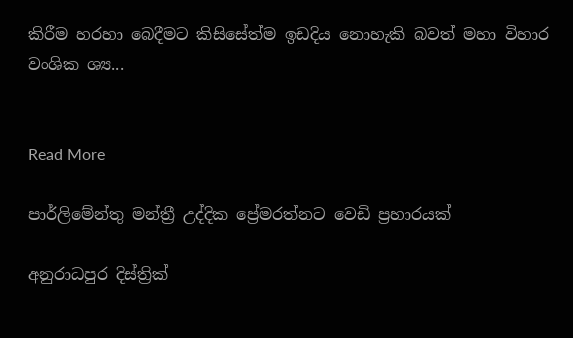කිරීම හරහා බෙදීමට කිසිසේත්ම ඉඩදිය නොහැකි බවත් මහා විහාර වංශික ශ්‍ය...


Read More

පාර්ලිමේන්තු මන්ත්‍රී උද්දික ප්‍රේමරත්නට වෙඩි ප්‍රහාරයක්

අනුරාධපුර දිස්ත්‍රික්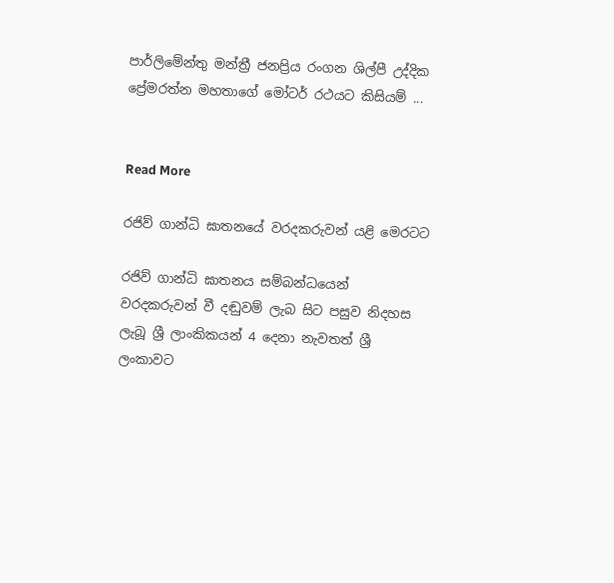පාර්ලිමේන්තු මන්ත්‍රී ජනප්‍රිය රංගන ශිල්පී උද්දික ප්‍රේමරත්න මහතාගේ මෝටර් රථයට කිසියම් ...


Read More

රජිව් ගාන්ධි ඝාතනයේ වරදකරුවන් යළි මෙරටට

රජිව් ගාන්ධි ඝාතනය සම්බන්ධයෙන් වරදකරුවන් වී දඬුවම් ලැබ සිට පසුව නිදහස ලැබූ ශ්‍රී ලාංකිකයන් 4 දෙනා නැවතත් ශ්‍රී ලංකාවට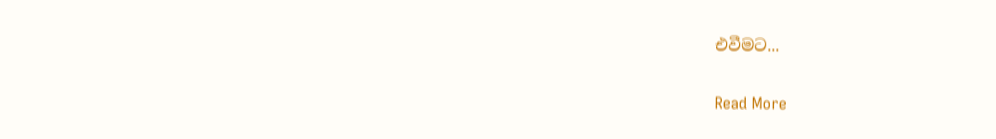එවීමට...


Read More